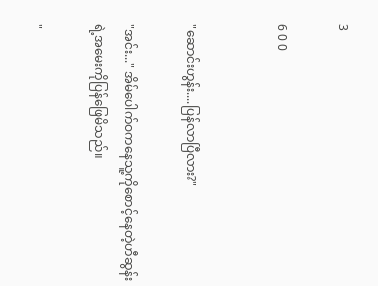3

6 0 0


"ဆောင်းဟွန်း....ပြန်လာပြီလား?"

"အင်း..." အိမ်ပေါက်ဝကနေသူ့ကိုစောင့်နေတဲ့ဟီဆွန်းရဲ့အမေးကိုပြန်ဖြေမိသည်။

"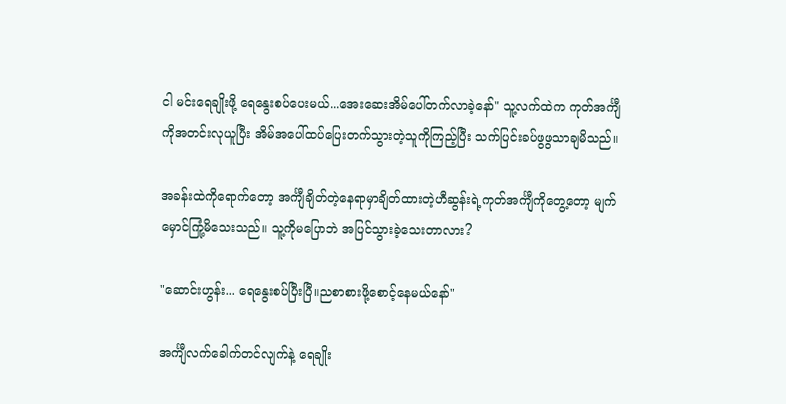ငါ မင်းရေချိုးဖို့ ရေနွေးစပ်ပေးမယ်...အေးဆေးအိမ်ပေါ်တက်လာခဲ့နော်" သူ့လက်ထဲက ကုတ်အင်္ကျီကိုအတင်းလုယူပြီး အိမ်အပေါ်ထပ်ပြေးတက်သွားတဲ့သူကိုကြည့်ပြီး သက်ပြင်းခပ်ဖွဖွသာချမိသည်။

အခန်းထဲကိုရောက်တော့ အင်္ကျီချိတ်တဲ့နေရာမှာချိတ်ထားတဲ့ဟီဆွန်းရဲ့ကုတ်အင်္ကျီကိုတွေ့တော့ မျက်မှောင်ကြုံ့မိသေးသည်။ သူ့ကိုမပြောဘဲ အပြင်သွားခဲ့သေးတာလား?

"ဆောင်းဟွန်း... ရေနွေးစပ်ပြီးပြီ။ညစာစားဖို့စောင့်နေမယ်နော်"

အင်္ကျီလက်ခေါက်တင်လျက်နဲ့ ရေချိုး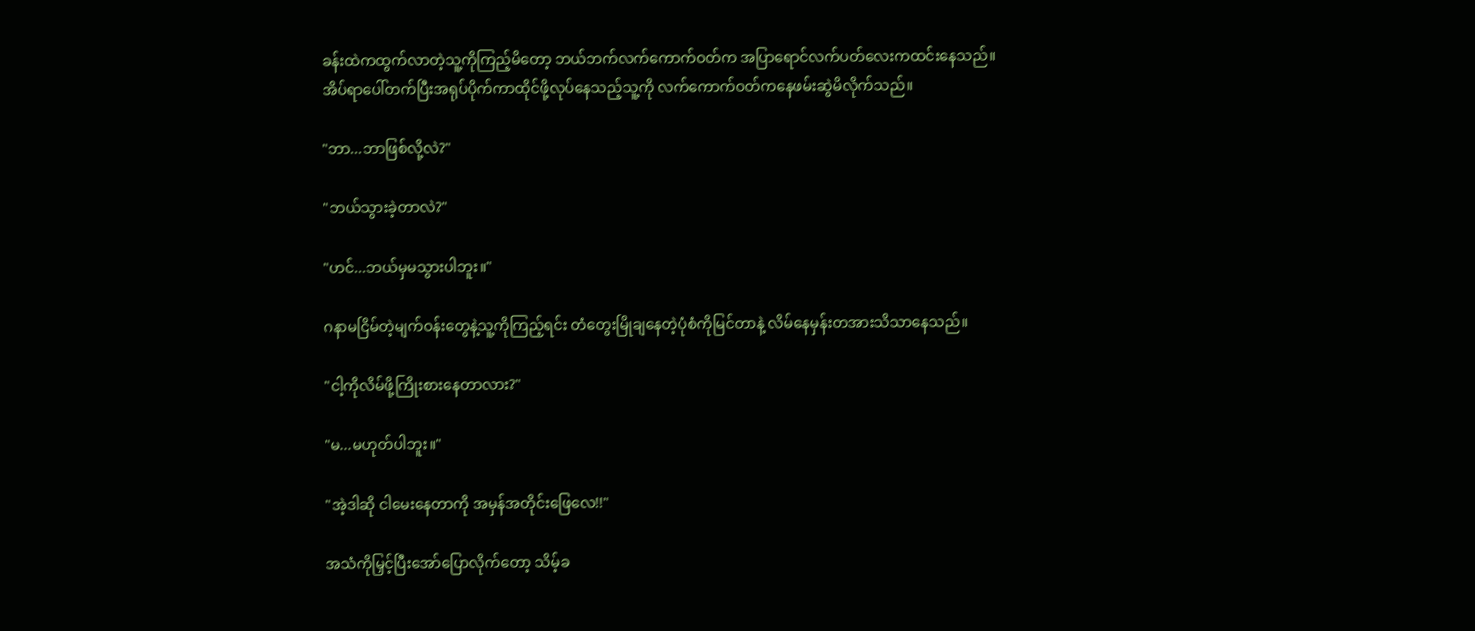ခန်းထဲကထွက်လာတဲ့သူ့ကိုကြည့်မိတော့ ဘယ်ဘက်လက်ကောက်ဝတ်က အပြာရောင်လက်ပတ်လေးကထင်းနေသည်။
အိပ်ရာပေါ်တက်ပြီးအရုပ်ပိုက်ကာထိုင်ဖို့လုပ်နေသည့်သူ့ကို လက်ကောက်ဝတ်ကနေဖမ်းဆွဲမိလိုက်သည်။

"ဘာ...ဘာဖြစ်လို့လဲ?"

"ဘယ်သွားခဲ့တာလဲ?"

"ဟင်...ဘယ်မှမသွားပါဘူး။"

ဂနာမငြိမ်တဲ့မျက်ဝန်းတွေနဲ့သူ့ကိုကြည့်ရင်း တံတွေးမြိုချနေတဲ့ပုံစံကိုမြင်တာနဲ့ လိမ်နေမှန်းတအားသိသာနေသည်။

"ငါ့ကိုလိမ်ဖို့ကြိုးစားနေတာလား?"

"မ...မဟုတ်ပါဘူး။"

"အဲ့ဒါဆို ငါမေးနေတာကို အမှန်အတိုင်းဖြေလေ!!"

အသံကိုမြှင့်ပြီးအော်ပြောလိုက်တော့ သိမ့်ခ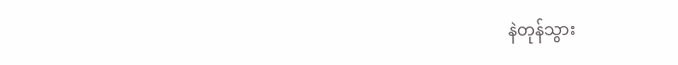နဲတုန်သွား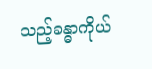သည့်ခန္ဓာကိုယ်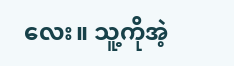လေး။ သူ့ကိုအဲ့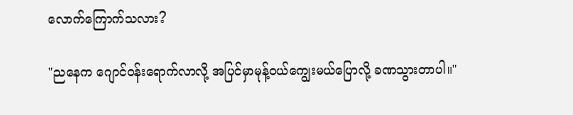လောက်ကြောက်သလား?

"ညနေက ဂျောင်ဝန်းရောက်လာလို့ အပြင်မှာမုန့်ဝယ်ကျွေးမယ်ပြောလို့ ခဏသွားတာပါ။"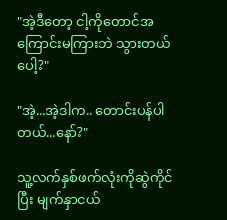"အဲ့ဒီတော့ ငါ့ကိုတောင်အကြောင်းမကြားဘဲ သွားတယ်ပေါ့?"

"အဲ့...အဲ့ဒါက.. တောင်းပန်ပါတယ်...နော်?"

သူ့လက်နှစ်ဖက်လုံးကိုဆွဲကိုင်ပြီး မျက်နှာငယ်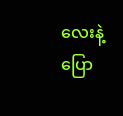လေးနဲ့ပြော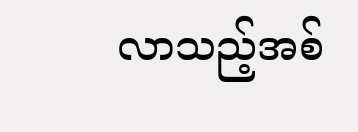လာသည့်အစ်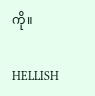ကို။

HELLISH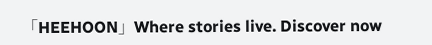「HEEHOON」Where stories live. Discover now